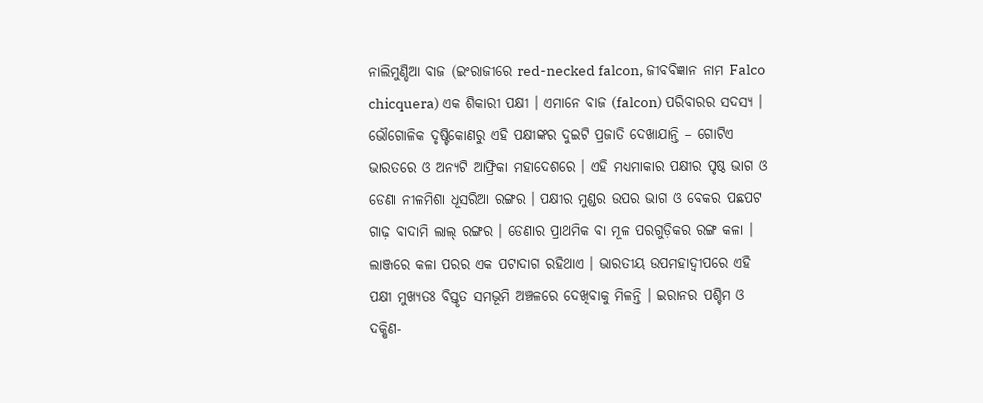ନାଲିମୁଣ୍ଡିଆ ବାଜ (ଇଂରାଜୀରେ red-necked falcon, ଜୀବବିଜ୍ଞାନ ନାମ Falco chicquera) ଏକ ଶିକାରୀ ପକ୍ଷୀ । ଏମାନେ ବାଜ (falcon) ପରିବାରର ସଦସ୍ୟ । ଭୌଗୋଳିକ ଦୃଷ୍ଟିକୋଣରୁ ଏହି ପକ୍ଷୀଙ୍କର ଦୁଇଟି ପ୍ରଜାତି ଦେଖାଯାନ୍ତି – ଗୋଟିଏ ଭାରତରେ ଓ ଅନ୍ୟଟି ଆଫ୍ରିକା ମହାଦେଶରେ । ଏହି ମଧ୍ୟମାକାର ପକ୍ଷୀର ପୃଷ୍ଠ ଭାଗ ଓ ଡେଣା ନୀଳମିଶା ଧୂସରିଆ ରଙ୍ଗର । ପକ୍ଷୀର ମୁଣ୍ଡର ଉପର ଭାଗ ଓ ବେକର ପଛପଟ ଗାଢ଼ ବାଦାମି ଲାଲ୍ ରଙ୍ଗର । ଡେଣାର ପ୍ରାଥମିକ ବା ମୂଳ ପରଗୁଡ଼ିକର ରଙ୍ଗ କଳା । ଲାଞ୍ଜରେ କଳା ପରର ଏକ ପଟାଦାଗ ରହିଥାଏ । ଭାରତୀୟ ଉପମହାଦ୍ୱୀପରେ ଏହି ପକ୍ଷୀ ମୁଖ୍ୟତଃ ବିସ୍ତୃତ ସମଭୂମି ଅଞ୍ଚଳରେ ଦେଖିବାକୁ ମିଳନ୍ତି । ଇରାନର ପଶ୍ଚିମ ଓ ଦକ୍ଷିଣ-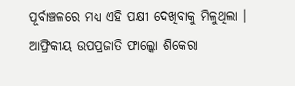ପୂର୍ବାଞ୍ଚଳରେ ମଧ୍ୟ ଏହି ପକ୍ଷୀ ଦେଖିବାକୁ ମିଳୁଥିଲା । ଆଫ୍ରିକୀୟ ଉପପ୍ରଜାତି ଫାଲ୍କୋ ଶିକେରା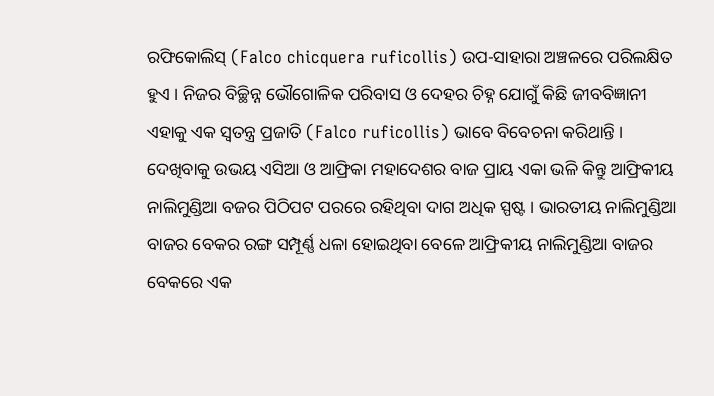ରଫିକୋଲିସ୍ (Falco chicquera ruficollis) ଉପ-ସାହାରା ଅଞ୍ଚଳରେ ପରିଲକ୍ଷିତ ହୁଏ । ନିଜର ବିଚ୍ଛିନ୍ନ ଭୌଗୋଳିକ ପରିବାସ ଓ ଦେହର ଚିହ୍ନ ଯୋଗୁଁ କିଛି ଜୀବବିଜ୍ଞାନୀ ଏହାକୁ ଏକ ସ୍ୱତନ୍ତ୍ର ପ୍ରଜାତି (Falco ruficollis) ଭାବେ ବିବେଚନା କରିଥାନ୍ତି । ଦେଖିବାକୁ ଉଭୟ ଏସିଆ ଓ ଆଫ୍ରିକା ମହାଦେଶର ବାଜ ପ୍ରାୟ ଏକା ଭଳି କିନ୍ତୁ ଆଫ୍ରିକୀୟ ନାଲିମୁଣ୍ଡିଆ ବଜର ପିଠିପଟ ପରରେ ରହିଥିବା ଦାଗ ଅଧିକ ସ୍ପଷ୍ଟ । ଭାରତୀୟ ନାଲିମୁଣ୍ଡିଆ ବାଜର ବେକର ରଙ୍ଗ ସମ୍ପୂର୍ଣ୍ଣ ଧଳା ହୋଇଥିବା ବେଳେ ଆଫ୍ରିକୀୟ ନାଲିମୁଣ୍ଡିଆ ବାଜର ବେକରେ ଏକ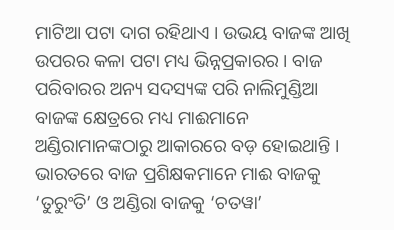ମାଟିଆ ପଟା ଦାଗ ରହିଥାଏ । ଉଭୟ ବାଜଙ୍କ ଆଖି ଉପରର କଳା ପଟା ମଧ୍ୟ ଭିନ୍ନପ୍ରକାରର । ବାଜ ପରିବାରର ଅନ୍ୟ ସଦସ୍ୟଙ୍କ ପରି ନାଲିମୁଣ୍ଡିଆ ବାଜଙ୍କ କ୍ଷେତ୍ରରେ ମଧ୍ୟ ମାଈମାନେ ଅଣ୍ଡିରାମାନଙ୍କଠାରୁ ଆକାରରେ ବଡ଼ ହୋଇଥାନ୍ତି । ଭାରତରେ ବାଜ ପ୍ରଶିକ୍ଷକମାନେ ମାଈ ବାଜକୁ ‘ତୁରୁଂତି’ ଓ ଅଣ୍ଡିରା ବାଜକୁ ‘ଚତୱା’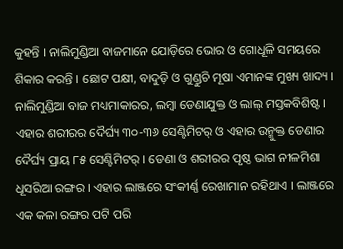କୁହନ୍ତି । ନାଲିମୁଣ୍ଡିଆ ବାଜମାନେ ଯୋଡ଼ିରେ ଭୋର ଓ ଗୋଧୂଳି ସମୟରେ ଶିକାର କରନ୍ତି । ଛୋଟ ପକ୍ଷୀ, ବାଦୁଡ଼ି ଓ ଗୁଣ୍ଡୁଚି ମୂଷା ଏମାନଙ୍କ ମୁଖ୍ୟ ଖାଦ୍ୟ ।
ନାଲିମୁଣ୍ଡିଆ ବାଜ ମଧ୍ୟମାକାରର, ଲମ୍ବା ଡେଣାଯୁକ୍ତ ଓ ଲାଲ୍ ମସ୍ତକବିଶିଷ୍ଟ । ଏହାର ଶରୀରର ଦୈର୍ଘ୍ୟ ୩୦-୩୬ ସେଣ୍ଟିମିଟର୍ ଓ ଏହାର ଉନ୍ମୁକ୍ତ ଡେଣାର ଦୈର୍ଘ୍ୟ ପ୍ରାୟ ୮୫ ସେଣ୍ଟିମିଟର୍ । ଡେଣା ଓ ଶରୀରର ପୃଷ୍ଠ ଭାଗ ନୀଳମିଶା ଧୂସରିଆ ରଙ୍ଗର । ଏହାର ଲାଞ୍ଜରେ ସଂକୀର୍ଣ୍ଣ ରେଖାମାନ ରହିଥାଏ । ଲାଞ୍ଜରେ ଏକ କଳା ରଙ୍ଗର ପଟି ପରି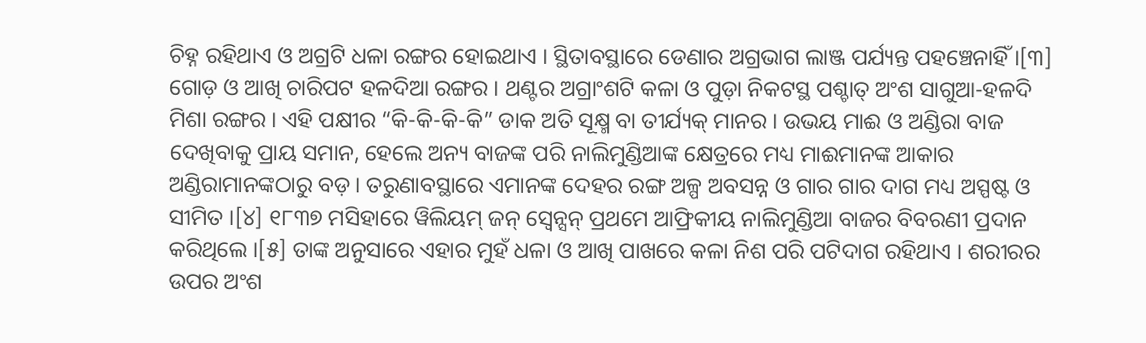ଚିହ୍ନ ରହିଥାଏ ଓ ଅଗ୍ରଟି ଧଳା ରଙ୍ଗର ହୋଇଥାଏ । ସ୍ଥିତାବସ୍ଥାରେ ଡେଣାର ଅଗ୍ରଭାଗ ଲାଞ୍ଜ ପର୍ଯ୍ୟନ୍ତ ପହଞ୍ଚେନାହିଁ ।[୩] ଗୋଡ଼ ଓ ଆଖି ଚାରିପଟ ହଳଦିଆ ରଙ୍ଗର । ଥଣ୍ଟର ଅଗ୍ରାଂଶଟି କଳା ଓ ପୁଡ଼ା ନିକଟସ୍ଥ ପଶ୍ଚାତ୍ ଅଂଶ ସାଗୁଆ-ହଳଦି ମିଶା ରଙ୍ଗର । ଏହି ପକ୍ଷୀର “କି-କି-କି-କି” ଡାକ ଅତି ସୂକ୍ଷ୍ମ ବା ତୀର୍ଯ୍ୟକ୍ ମାନର । ଉଭୟ ମାଈ ଓ ଅଣ୍ଡିରା ବାଜ ଦେଖିବାକୁ ପ୍ରାୟ ସମାନ, ହେଲେ ଅନ୍ୟ ବାଜଙ୍କ ପରି ନାଲିମୁଣ୍ଡିଆଙ୍କ କ୍ଷେତ୍ରରେ ମଧ୍ୟ ମାଈମାନଙ୍କ ଆକାର ଅଣ୍ଡିରାମାନଙ୍କଠାରୁ ବଡ଼ । ତରୁଣାବସ୍ଥାରେ ଏମାନଙ୍କ ଦେହର ରଙ୍ଗ ଅଳ୍ପ ଅବସନ୍ନ ଓ ଗାର ଗାର ଦାଗ ମଧ୍ୟ ଅସ୍ପଷ୍ଟ ଓ ସୀମିତ ।[୪] ୧୮୩୭ ମସିହାରେ ୱିଲିୟମ୍ ଜନ୍ ସ୍ୱେନ୍ସନ୍ ପ୍ରଥମେ ଆଫ୍ରିକୀୟ ନାଲିମୁଣ୍ଡିଆ ବାଜର ବିବରଣୀ ପ୍ରଦାନ କରିଥିଲେ ।[୫] ତାଙ୍କ ଅନୁସାରେ ଏହାର ମୁହଁ ଧଳା ଓ ଆଖି ପାଖରେ କଳା ନିଶ ପରି ପଟିଦାଗ ରହିଥାଏ । ଶରୀରର ଉପର ଅଂଶ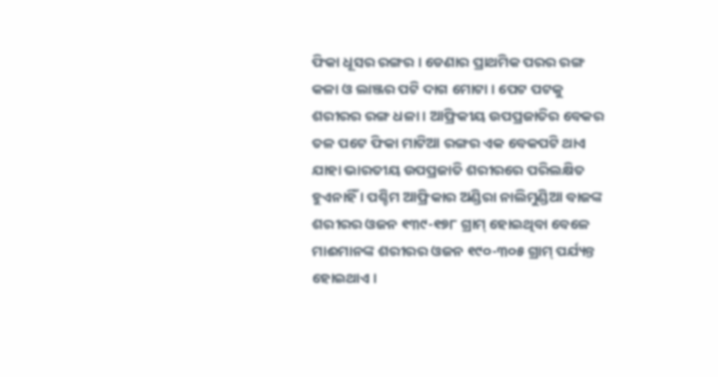ଫିକା ଧୂସର ରଙ୍ଗର । ଡେଣାର ପ୍ରାଥମିକ ପରର ରଙ୍ଗ କଳା ଓ ଲାଞ୍ଜର ପଟି ଦାଗ ମୋଟା । ପେଟ ପଟକୁ ଶରୀରର ରଙ୍ଗ ଧଳା । ଆଫ୍ରିକୀୟ ଉପପ୍ରଜାତିର ବେକର ତଳ ପଟେ ଫିକା ମାଟିଆ ରଙ୍ଗର ଏକ ବେକପଟି ଥାଏ ଯାହା ଭାରତୀୟ ଉପପ୍ରଜାତି ଶରୀରରେ ପରିଲକ୍ଷିତ ହୁଏନାହିଁ । ପଶ୍ଚିମ ଆଫ୍ରିକାର ଅଣ୍ଡିରା ନାଲିମୁଣ୍ଡିଆ ବାଜଙ୍କ ଶରୀରର ଓଜନ ୧୩୯-୧୭୮ ଗ୍ରାମ୍ ହୋଇଥିବା ବେଳେ ମାଈମାନଙ୍କ ଶରୀରର ଓଜନ ୧୯୦-୩୦୫ ଗ୍ରାମ୍ ପର୍ଯ୍ୟନ୍ତ ହୋଇଥାଏ ।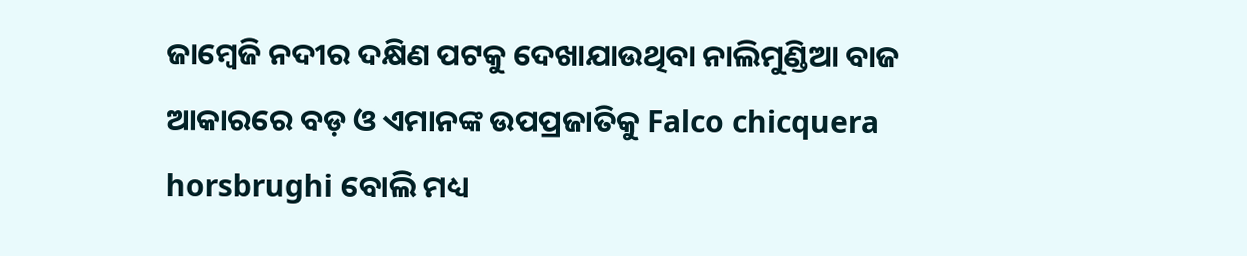ଜାମ୍ବେଜି ନଦୀର ଦକ୍ଷିଣ ପଟକୁ ଦେଖାଯାଉଥିବା ନାଲିମୁଣ୍ଡିଆ ବାଜ ଆକାରରେ ବଡ଼ ଓ ଏମାନଙ୍କ ଉପପ୍ରଜାତିକୁ Falco chicquera horsbrughi ବୋଲି ମଧ୍ୟ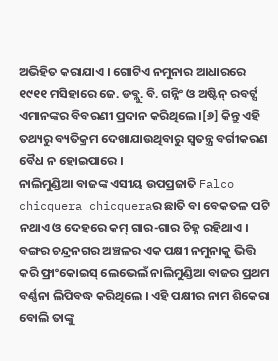ଅଭିହିତ କରାଯାଏ । ଗୋଟିଏ ନମୁନାର ଆଧାରରେ ୧୯୧୧ ମସିହାରେ ଜେ. ଡବ୍ଲୁ. ବି. ଗନ୍ନିଂ ଓ ଅଷ୍ଟିନ୍ ରବର୍ଟ୍ସ ଏମାନଙ୍କର ବିବରଣୀ ପ୍ରଦାନ କରିଥିଲେ ।[୬] କିନ୍ତୁ ଏହି ତଥ୍ୟରୁ ବ୍ୟତିକ୍ରମ ଦେଖାଯାଉଥିବାରୁ ସ୍ୱତନ୍ତ୍ର ବର୍ଗୀକରଣ ବୈଧ ନ ହୋଇପାରେ ।
ନାଲିମୁଣ୍ଡିଆ ବାଜଙ୍କ ଏସୀୟ ଉପପ୍ରଜାତି Falco chicquera chicqueraର ଛାତି ବା ବେକତଳ ପଟି ନଥାଏ ଓ ଦେହରେ କମ୍ ଗାର-ଗାର ଚିହ୍ନ ରହିଥାଏ ।
ବଙ୍ଗର ଚନ୍ଦ୍ରନଗର ଅଞ୍ଚଳର ଏକ ପକ୍ଷୀ ନମୁନାକୁ ଭିତ୍ତି କରି ଫ୍ରାଂକୋଇସ୍ ଲେଭେଲଁ ନାଲିମୁଣ୍ଡିଆ ବାଜର ପ୍ରଥମ ବର୍ଣ୍ଣନା ଲିପିବଦ୍ଧ କରିଥିଲେ । ଏହି ପକ୍ଷୀର ନାମ ଶିକେରା ବୋଲି ତାଙ୍କୁ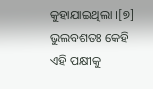କୁହାଯାଇଥିଲା ।[୭] ଭୁଲବଶତଃ କେହି ଏହି ପକ୍ଷୀକୁ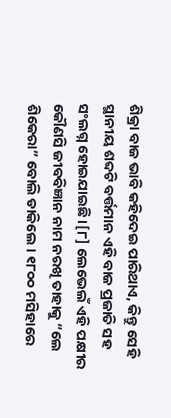ଶିକ୍ରା ବାଜ ଭାବି କହିଦେଇ ପାରିଥାଏ, କିନ୍ତୁ ସେହି ସ୍ଥାନୀୟ ଶବ୍ଦଟି ବର୍ତ୍ତମାନ ଏହି ବାଜ ପ୍ରଜାତି ସହ ସଂଲଗ୍ନ ହୋଇଯାଇଛି ।[୮] ଲେଭେଲଁ ଏହି ପକ୍ଷୀର କୌଣସି ଜୀବବିଜ୍ଞାନ ନାମ ନରଖି ତାହାକୁ “ଲେ ଶିକେରା” ବୋଲି ଡାକିଲେ । ୧୮୦୦ ମସିହାରେ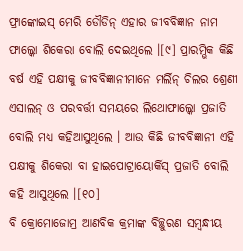ଫ୍ରାଙ୍କୋଇସ୍ ମେରି ଡୌଡିନ୍ ଏହାର ଜୀବବିଜ୍ଞାନ ନାମ ଫାଲ୍କୋ ଶିକେରା ବୋଲି ଦେଇଥିଲେ ।[୯] ପ୍ରାରମ୍ଭିକ କିଛି ବର୍ଷ ଏହି ପକ୍ଷୀକୁ ଜୀବବିଜ୍ଞାନୀମାନେ ମର୍ଲିନ୍ ଚିଲର ଶ୍ରେଣୀ ଏସାଲନ୍ ଓ ପରବର୍ତ୍ତୀ ସମୟରେ ଲିଥୋଫାଲ୍କୋ ପ୍ରଜାତି ବୋଲି ମଧ୍ୟ କହିଆସୁଥିଲେ । ଆଉ କିଛି ଜୀବବିଜ୍ଞାନୀ ଏହି ପକ୍ଷୀକୁ ଶିକେରା ବା ହାଇପୋଟ୍ରାୟୋର୍କିସ୍ ପ୍ରଜାତି ବୋଲି କହି ଆସୁଥିଲେ ।[୧୦]
ବି କ୍ରୋମୋଜୋମ୍ର ଆଣବିକ କ୍ରମାଙ୍କ ବିଚ୍ଛୁରଣ ସମ୍ବନ୍ଧୀୟ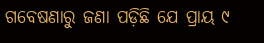ଗବେଷଣାରୁ ଜଣା ପଡ଼ିଛି ଯେ ପ୍ରାୟ ୯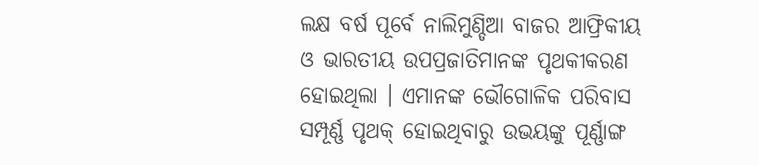ଲକ୍ଷ ବର୍ଷ ପୂର୍ବେ ନାଲିମୁଣ୍ଡିଆ ବାଜର ଆଫ୍ରିକୀୟ ଓ ଭାରତୀୟ ଉପପ୍ରଜାତିମାନଙ୍କ ପୃଥକୀକରଣ ହୋଇଥିଲା । ଏମାନଙ୍କ ଭୌଗୋଳିକ ପରିବାସ ସମ୍ପୂର୍ଣ୍ଣ ପୃଥକ୍ ହୋଇଥିବାରୁ ଉଭୟଙ୍କୁ ପୂର୍ଣ୍ଣାଙ୍ଗ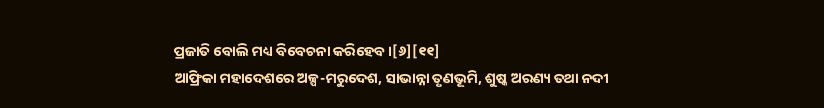ପ୍ରଜାତି ବୋଲି ମଧ୍ୟ ବିବେଚନା କରିହେବ ।[୬][୧୧]
ଆଫ୍ରିକା ମହାଦେଶରେ ଅଳ୍ପ-ମରୁଦେଶ, ସାଭାନ୍ନା ତୃଣଭୂମି, ଶୁଷ୍କ ଅରଣ୍ୟ ତଥା ନଦୀ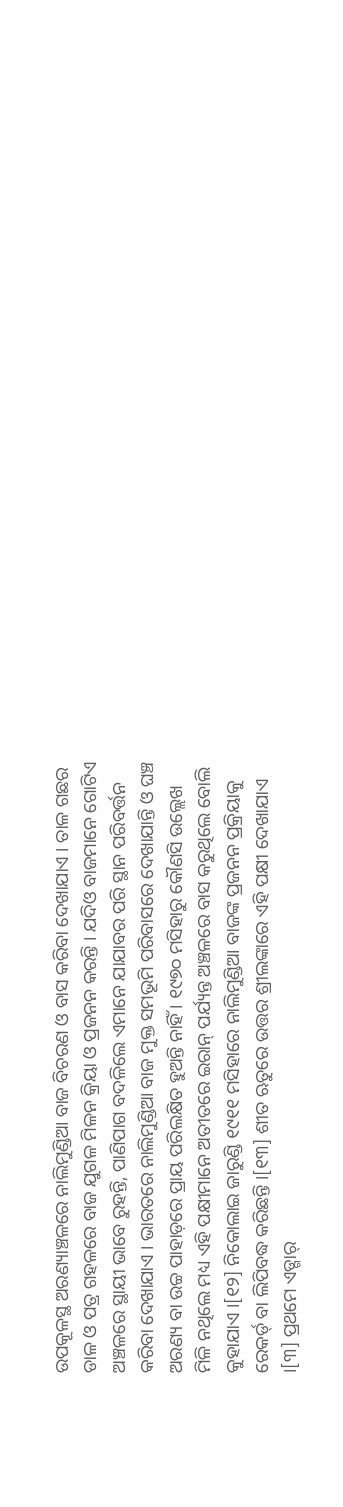ଉପକୂଳସ୍ଥ ଅରଣ୍ୟାଞ୍ଚଳରେ ନାଲିମୁଣ୍ଡିଆ ବାଜ ବିଚରଣ ଓ ବାସ କରିବା ଦେଖାଯାଏ । ତାଳ ଗଛର ଡାଳ ଓ ପତ୍ର ଗହଳରେ ବାଜ ଯୁଗଳ ମିଳନ କ୍ରିୟା ଓ ପ୍ରଜନନ କରନ୍ତି । ଯଦିଓ ବାଜମାନେ ଗୋଟିଏ ଅଞ୍ଚଳରେ ସ୍ଥାୟୀ ଭାବେ ରୁହନ୍ତି, ପାଣିପାଗ ବଦଳିଲେ ଏମାନେ ଯାଯାବର ପରି ସ୍ଥାନ ପରିବର୍ତ୍ତନ କରିବା ଦେଖାଯାଏ । ଭାରତରେ ନାଲିମୁଣ୍ଡିଆ ବାଜ ମୁକ୍ତ ସମଭୂମି ପରିବାସରେ ଦେଖାଯାନ୍ତି ଓ ଘଞ୍ଚ ଅରଣ୍ୟ ବା ଉଚ୍ଚ ପାହାଡ଼ରେ ପ୍ରାୟ ପରିଲକ୍ଷିତ ହୁଅନ୍ତି ନାହିଁ । ୧୯୭୦ ମସିହାରୁ କୌଣସି ଉଲ୍ଲେଖ ମିଳି ନଥିଲେ ମଧ୍ୟ ଏହି ପକ୍ଷୀମାନେ ଅତୀତରେ ଇରାନ୍ ପର୍ଯ୍ୟନ୍ତ ଅଞ୍ଚଳରେ ବାସ କରୁଥିଲେ ବୋଲି କୁହାଯାଏ ।[୧୨] ନିକୋଲାଇ ଜାରୁଣ୍ଡି ୧୯୧୧ ମସିହାରେ ନାଲିମୁଣ୍ଡିଆ ବାଜଙ୍କ ପ୍ରଜନନ ପ୍ରକ୍ରିୟାକୁ ରେକର୍ଡ୍ ବା ଲିପିବଦ୍ଧ କରିଛନ୍ତି ।[୧୩] ଶୀତ ଋତୁରେ ଉତ୍ତର ଶ୍ରୀଲଙ୍କାରେ ଏହି ପକ୍ଷୀ ଦେଖାଯାଏ ।[୩] ପ୍ରଥମେ ଏଡ୍ଗାର୍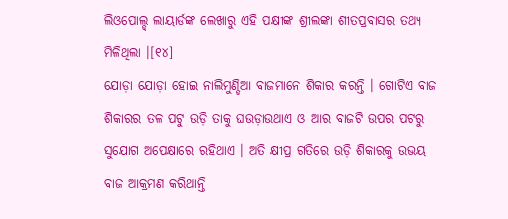ଲିଓପୋଲ୍ଡ୍ ଲାୟାର୍ଡଙ୍କ ଲେଖାରୁ ଏହି ପକ୍ଷୀଙ୍କ ଶ୍ରୀଲଙ୍କା ଶୀତପ୍ରବାସର ତଥ୍ୟ ମିଳିଥିଲା ।[୧୪]
ଯୋଡ଼ା ଯୋଡ଼ା ହୋଇ ନାଲିମୁଣ୍ଡିଆ ବାଜମାନେ ଶିକାର କରନ୍ତି । ଗୋଟିଏ ବାଜ ଶିକାରର ତଳ ପଟୁ ଉଡ଼ି ତାକୁ ଘଉଡ଼ାଉଥାଏ ଓ ଆର ବାଜଟି ଉପର ପଟରୁ ସୁଯୋଗ ଅପେକ୍ଷାରେ ରହିଥାଏ । ଅତି କ୍ଷୀପ୍ର ଗତିରେ ଉଡ଼ି ଶିକାରକୁ ଉଭୟ ବାଜ ଆକ୍ରମଣ କରିଥାନ୍ତି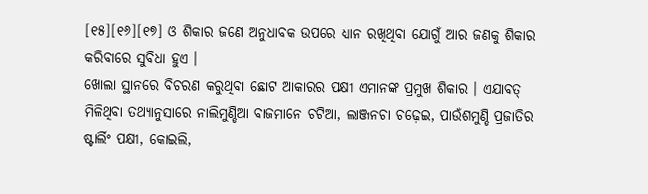[୧୫][୧୬][୧୭] ଓ ଶିକାର ଜଣେ ଅନୁଧାବକ ଉପରେ ଧ୍ୟାନ ରଖିଥିବା ଯୋଗୁଁ ଆର ଜଣକୁ ଶିକାର କରିବାରେ ସୁବିଧା ହୁଏ ।
ଖୋଲା ସ୍ଥାନରେ ବିଚରଣ କରୁଥିବା ଛୋଟ ଆକାରର ପକ୍ଷୀ ଏମାନଙ୍କ ପ୍ରମୁଖ ଶିକାର । ଏଯାବତ୍ ମିଳିଥିବା ତଥ୍ୟାନୁସାରେ ନାଲିମୁଣ୍ଡିଆ ବାଜମାନେ ଚଟିଆ, ଲାଞ୍ଜନଚା ଚଢ଼େଇ, ପାଉଁଶମୁଣ୍ଡି ପ୍ରଜାତିର ଷ୍ଟାର୍ଲିଂ ପକ୍ଷୀ, କୋଇଲି,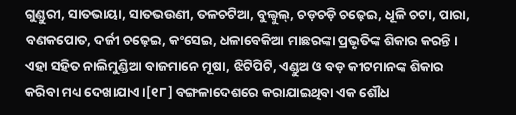ଗୁଣ୍ଡୁରୀ, ସାତଭାୟା, ସାତଭଉଣୀ, ତଳଚଟିଆ, ବୁଲ୍ବୁଲ୍, ଚଡ଼ଚଡ଼ି ଚଢ଼େଇ, ଧୂଳି ଚଟା, ପାରା, ବଣକପୋତ, ଦର୍ଜୀ ଚଢ଼େଇ, କଂସେଇ, ଧଳାବେକିଆ ମାଛରଙ୍କା ପ୍ରଭୃତିଙ୍କ ଶିକାର କରନ୍ତି । ଏହା ସହିତ ନାଲିମୁଣ୍ଡିଆ ବାଜମାନେ ମୂଷା, ଝିଟିପିଟି, ଏଣ୍ଡୁଅ ଓ ବଡ଼ କୀଟମାନଙ୍କ ଶିକାର କରିବା ମଧ୍ୟ ଦେଖାଯାଏ ।[୧୮] ବଙ୍ଗଳାଦେଶରେ କରାଯାଇଥିବା ଏକ ଶୌଧ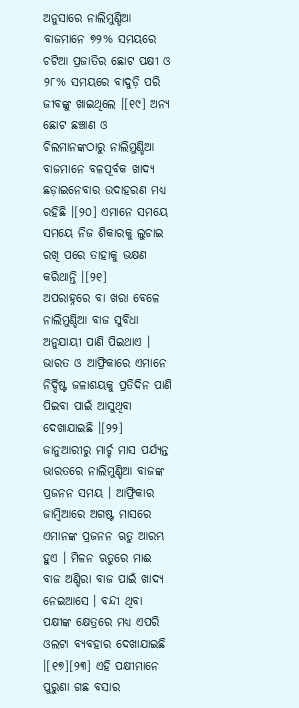ଅନୁସାରେ ନାଲିମୁଣ୍ଡିଆ ବାଜମାନେ ୭୨% ସମୟରେ ଚଟିଆ ପ୍ରଜାତିର ଛୋଟ ପକ୍ଷୀ ଓ ୨୮% ସମୟରେ ବାଦୁଡ଼ି ପରି ଜୀବଙ୍କୁ ଖାଇଥିଲେ ।[୧୯] ଅନ୍ୟ ଛୋଟ ଛଞ୍ଚାଣ ଓ ଚିଲମାନଙ୍କଠାରୁ ନାଲିମୁଣ୍ଡିଆ ବାଜମାନେ ବଳପୂର୍ବକ ଖାଦ୍ୟ ଛଡ଼ାଇନେବାର ଉଦାହରଣ ମଧ୍ୟ ରହିଛି ।[୨୦] ଏମାନେ ସମୟେ ସମୟେ ନିଜ ଶିକାରକୁ ଲୁଚାଇ ରଖି ପରେ ତାହାକୁ ଭକ୍ଷଣ କରିଥାନ୍ତି ।[୨୧]
ଅପରାହ୍ନରେ ବା ଖରା ବେଳେ ନାଲିମୁଣ୍ଡିଆ ବାଜ ସୁବିଧା ଅନୁଯାୟୀ ପାଣି ପିଇଥାଏ । ଭାରତ ଓ ଆଫ୍ରିକାରେ ଏମାନେ ନିର୍ଦ୍ଦିଷ୍ଟ ଜଳାଶୟକୁ ପ୍ରତିଦିନ ପାଣି ପିଇବା ପାଇଁ ଆସୁଥିବା ଦେଖାଯାଇଛି ।[୨୨]
ଜାନୁଆରୀରୁ ମାର୍ଚ୍ଚ ମାସ ପର୍ଯ୍ୟନ୍ତ ଭାରତରେ ନାଲିମୁଣ୍ଡିଆ ବାଜଙ୍କ ପ୍ରଜନନ ସମୟ । ଆଫ୍ରିକାର ଜାମ୍ବିଆରେ ଅଗଷ୍ଟ ମାସରେ ଏମାନଙ୍କ ପ୍ରଜନନ ଋତୁ ଆରମ୍ଭ ହୁଏ । ମିଳନ ଋତୁରେ ମାଈ ବାଜ ଅଣ୍ଡିରା ବାଜ ପାଇଁ ଖାଦ୍ୟ ନେଇଆସେ । ବନ୍ଦୀ ଥିବା ପକ୍ଷୀଙ୍କ କ୍ଷେତ୍ରରେ ମଧ୍ୟ ଏପରି ଓଲଟା ବ୍ୟବହାର ଦେଖାଯାଇଛି ।[୧୭][୨୩] ଏହି ପକ୍ଷୀମାନେ ପୁରୁଣା ଗଛ ବସାର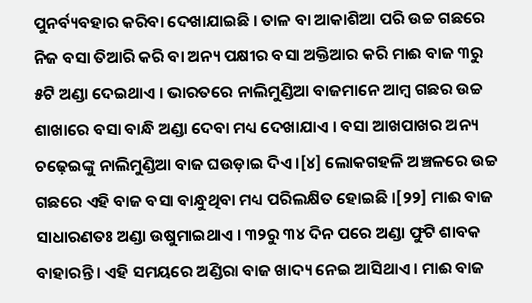ପୁନର୍ବ୍ୟବହାର କରିବା ଦେଖାଯାଇଛି । ତାଳ ବା ଆକାଶିଆ ପରି ଉଚ୍ଚ ଗଛରେ ନିଜ ବସା ତିଆରି କରି ବା ଅନ୍ୟ ପକ୍ଷୀର ବସା ଅକ୍ତିଆର କରି ମାଈ ବାଜ ୩ରୁ ୫ଟି ଅଣ୍ଡା ଦେଇଥାଏ । ଭାରତରେ ନାଲିମୁଣ୍ଡିଆ ବାଜମାନେ ଆମ୍ବ ଗଛର ଉଚ୍ଚ ଶାଖାରେ ବସା ବାନ୍ଧି ଅଣ୍ଡା ଦେବା ମଧ୍ୟ ଦେଖାଯାଏ । ବସା ଆଖପାଖର ଅନ୍ୟ ଚଢ଼େଇଙ୍କୁ ନାଲିମୁଣ୍ଡିଆ ବାଜ ଘଉଡ଼ାଇ ଦିଏ ।[୪] ଲୋକଗହଳି ଅଞ୍ଚଳରେ ଉଚ୍ଚ ଗଛରେ ଏହି ବାଜ ବସା ବାନ୍ଧୁଥିବା ମଧ୍ୟ ପରିଲକ୍ଷିତ ହୋଇଛି ।[୨୨] ମାଈ ବାଜ ସାଧାରଣତଃ ଅଣ୍ଡା ଉଷୁମାଇଥାଏ । ୩୨ରୁ ୩୪ ଦିନ ପରେ ଅଣ୍ଡା ଫୁଟି ଶାବକ ବାହାରନ୍ତି । ଏହି ସମୟରେ ଅଣ୍ଡିରା ବାଜ ଖାଦ୍ୟ ନେଇ ଆସିଥାଏ । ମାଈ ବାଜ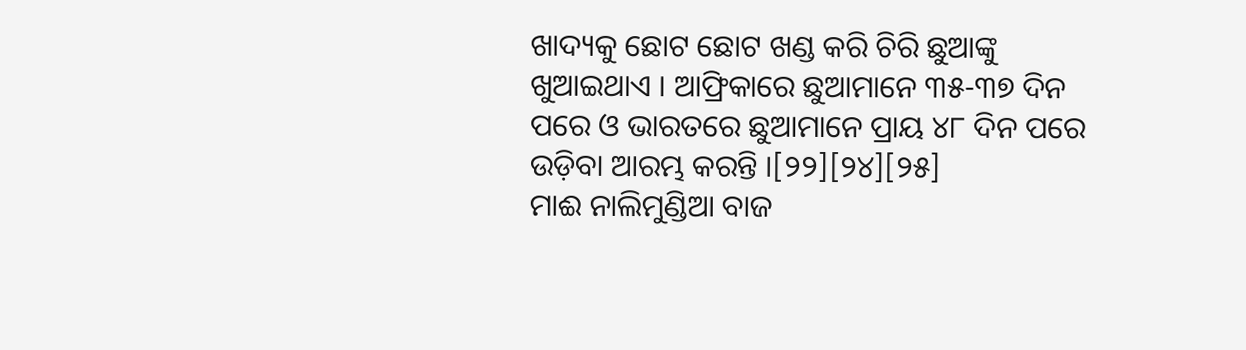ଖାଦ୍ୟକୁ ଛୋଟ ଛୋଟ ଖଣ୍ଡ କରି ଚିରି ଛୁଆଙ୍କୁ ଖୁଆଇଥାଏ । ଆଫ୍ରିକାରେ ଛୁଆମାନେ ୩୫-୩୭ ଦିନ ପରେ ଓ ଭାରତରେ ଛୁଆମାନେ ପ୍ରାୟ ୪୮ ଦିନ ପରେ ଉଡ଼ିବା ଆରମ୍ଭ କରନ୍ତି ।[୨୨][୨୪][୨୫]
ମାଈ ନାଲିମୁଣ୍ଡିଆ ବାଜ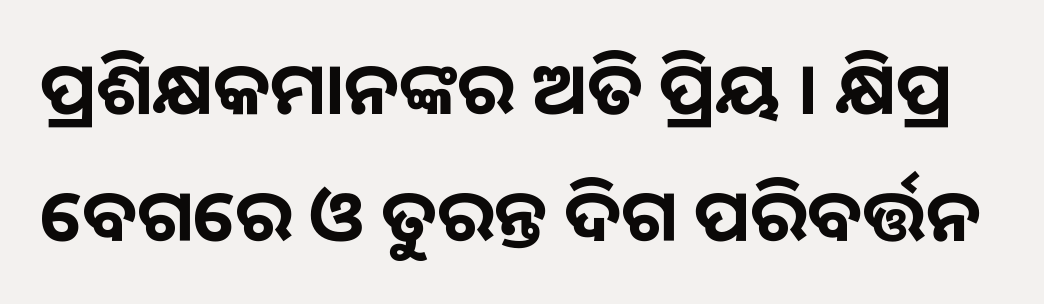ପ୍ରଶିକ୍ଷକମାନଙ୍କର ଅତି ପ୍ରିୟ । କ୍ଷିପ୍ର ବେଗରେ ଓ ତୁରନ୍ତ ଦିଗ ପରିବର୍ତ୍ତନ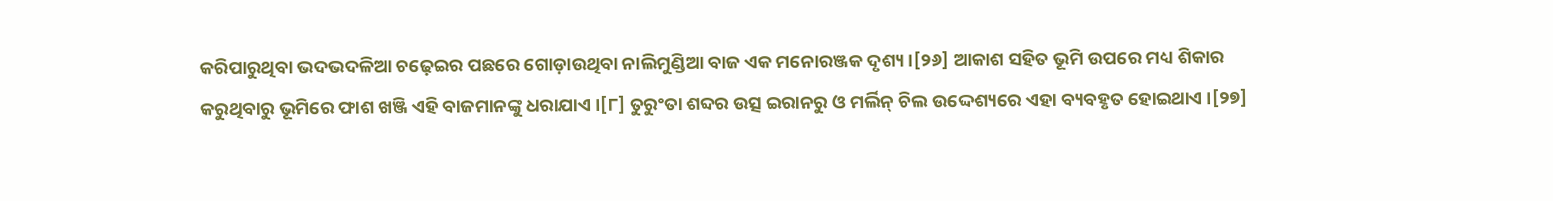କରିପାରୁଥିବା ଭଦଭଦଳିଆ ଚଢ଼େଇର ପଛରେ ଗୋଡ଼ାଉଥିବା ନାଲିମୁଣ୍ଡିଆ ବାଜ ଏକ ମନୋରଞ୍ଜକ ଦୃଶ୍ୟ ।[୨୬] ଆକାଶ ସହିତ ଭୂମି ଉପରେ ମଧ୍ୟ ଶିକାର କରୁଥିବାରୁ ଭୂମିରେ ଫାଶ ଖଞ୍ଜି ଏହି ବାଜମାନଙ୍କୁ ଧରାଯାଏ ।[୮] ତୁରୁଂତା ଶବ୍ଦର ଉତ୍ସ ଇରାନରୁ ଓ ମର୍ଲିନ୍ ଚିଲ ଉଦ୍ଦେଶ୍ୟରେ ଏହା ବ୍ୟବହୃତ ହୋଇଥାଏ ।[୨୭]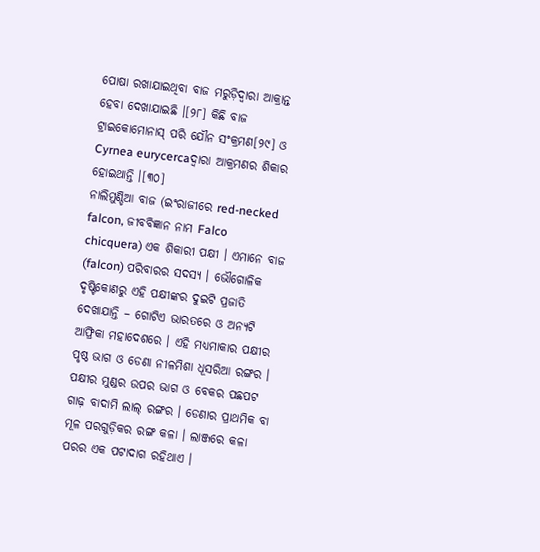ପୋଷା ରଖାଯାଇଥିବା ବାଜ ମରୁଡ଼ିଦ୍ୱାରା ଆକ୍ରାନ୍ତ ହେବା ଦେଖାଯାଇଛି ।[୨୮] କିଛି ବାଜ ଟ୍ରାଇକୋମୋନାସ୍ ପରି ଯୌନ ସଂକ୍ରମଣ[୨୯] ଓ Cyrnea eurycercaଦ୍ୱାରା ଆକ୍ରମଣର ଶିକାର ହୋଇଥାନ୍ତି ।[୩୦]
ନାଲିମୁଣ୍ଡିଆ ବାଜ (ଇଂରାଜୀରେ red-necked falcon, ଜୀବବିଜ୍ଞାନ ନାମ Falco chicquera) ଏକ ଶିକାରୀ ପକ୍ଷୀ । ଏମାନେ ବାଜ (falcon) ପରିବାରର ସଦସ୍ୟ । ଭୌଗୋଳିକ ଦୃଷ୍ଟିକୋଣରୁ ଏହି ପକ୍ଷୀଙ୍କର ଦୁଇଟି ପ୍ରଜାତି ଦେଖାଯାନ୍ତି – ଗୋଟିଏ ଭାରତରେ ଓ ଅନ୍ୟଟି ଆଫ୍ରିକା ମହାଦେଶରେ । ଏହି ମଧ୍ୟମାକାର ପକ୍ଷୀର ପୃଷ୍ଠ ଭାଗ ଓ ଡେଣା ନୀଳମିଶା ଧୂସରିଆ ରଙ୍ଗର । ପକ୍ଷୀର ମୁଣ୍ଡର ଉପର ଭାଗ ଓ ବେକର ପଛପଟ ଗାଢ଼ ବାଦାମି ଲାଲ୍ ରଙ୍ଗର । ଡେଣାର ପ୍ରାଥମିକ ବା ମୂଳ ପରଗୁଡ଼ିକର ରଙ୍ଗ କଳା । ଲାଞ୍ଜରେ କଳା ପରର ଏକ ପଟାଦାଗ ରହିଥାଏ ।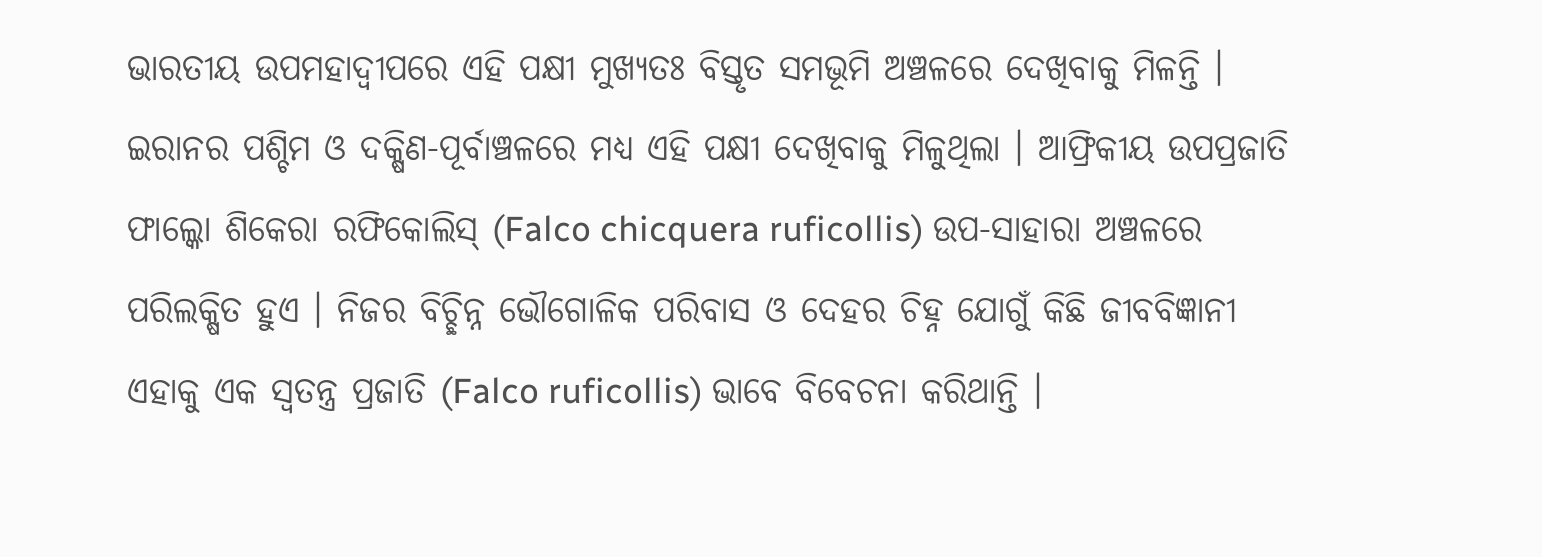ଭାରତୀୟ ଉପମହାଦ୍ୱୀପରେ ଏହି ପକ୍ଷୀ ମୁଖ୍ୟତଃ ବିସ୍ତୃତ ସମଭୂମି ଅଞ୍ଚଳରେ ଦେଖିବାକୁ ମିଳନ୍ତି । ଇରାନର ପଶ୍ଚିମ ଓ ଦକ୍ଷିଣ-ପୂର୍ବାଞ୍ଚଳରେ ମଧ୍ୟ ଏହି ପକ୍ଷୀ ଦେଖିବାକୁ ମିଳୁଥିଲା । ଆଫ୍ରିକୀୟ ଉପପ୍ରଜାତି ଫାଲ୍କୋ ଶିକେରା ରଫିକୋଲିସ୍ (Falco chicquera ruficollis) ଉପ-ସାହାରା ଅଞ୍ଚଳରେ ପରିଲକ୍ଷିତ ହୁଏ । ନିଜର ବିଚ୍ଛିନ୍ନ ଭୌଗୋଳିକ ପରିବାସ ଓ ଦେହର ଚିହ୍ନ ଯୋଗୁଁ କିଛି ଜୀବବିଜ୍ଞାନୀ ଏହାକୁ ଏକ ସ୍ୱତନ୍ତ୍ର ପ୍ରଜାତି (Falco ruficollis) ଭାବେ ବିବେଚନା କରିଥାନ୍ତି ।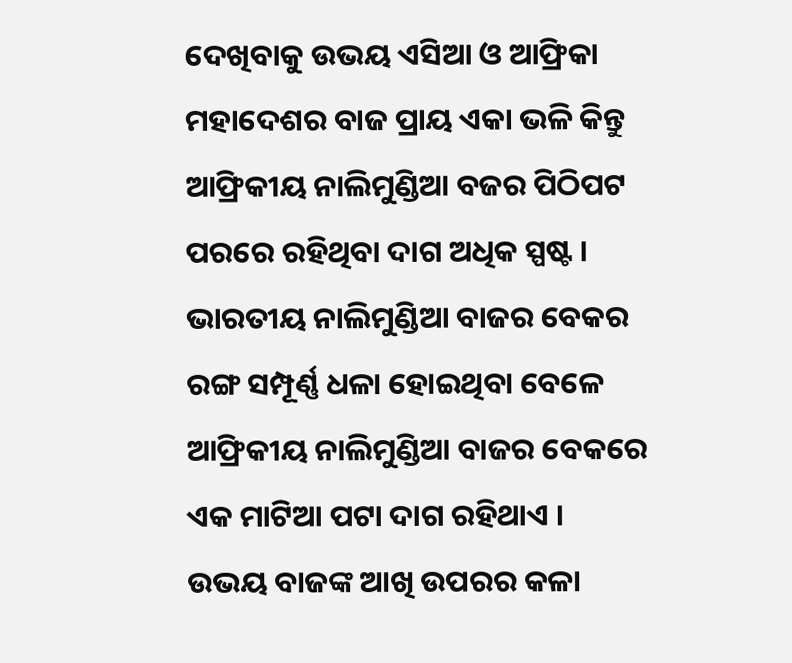ଦେଖିବାକୁ ଉଭୟ ଏସିଆ ଓ ଆଫ୍ରିକା ମହାଦେଶର ବାଜ ପ୍ରାୟ ଏକା ଭଳି କିନ୍ତୁ ଆଫ୍ରିକୀୟ ନାଲିମୁଣ୍ଡିଆ ବଜର ପିଠିପଟ ପରରେ ରହିଥିବା ଦାଗ ଅଧିକ ସ୍ପଷ୍ଟ । ଭାରତୀୟ ନାଲିମୁଣ୍ଡିଆ ବାଜର ବେକର ରଙ୍ଗ ସମ୍ପୂର୍ଣ୍ଣ ଧଳା ହୋଇଥିବା ବେଳେ ଆଫ୍ରିକୀୟ ନାଲିମୁଣ୍ଡିଆ ବାଜର ବେକରେ ଏକ ମାଟିଆ ପଟା ଦାଗ ରହିଥାଏ । ଉଭୟ ବାଜଙ୍କ ଆଖି ଉପରର କଳା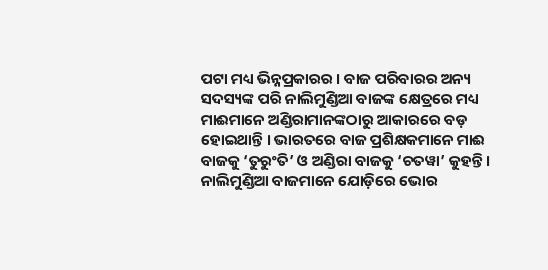ପଟା ମଧ୍ୟ ଭିନ୍ନପ୍ରକାରର । ବାଜ ପରିବାରର ଅନ୍ୟ ସଦସ୍ୟଙ୍କ ପରି ନାଲିମୁଣ୍ଡିଆ ବାଜଙ୍କ କ୍ଷେତ୍ରରେ ମଧ୍ୟ ମାଈମାନେ ଅଣ୍ଡିରାମାନଙ୍କଠାରୁ ଆକାରରେ ବଡ଼ ହୋଇଥାନ୍ତି । ଭାରତରେ ବାଜ ପ୍ରଶିକ୍ଷକମାନେ ମାଈ ବାଜକୁ ‘ତୁରୁଂତି’ ଓ ଅଣ୍ଡିରା ବାଜକୁ ‘ଚତୱା’ କୁହନ୍ତି । ନାଲିମୁଣ୍ଡିଆ ବାଜମାନେ ଯୋଡ଼ିରେ ଭୋର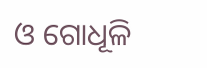ଓ ଗୋଧୂଳି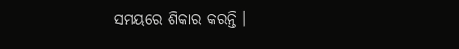ସମୟରେ ଶିକାର କରନ୍ତି ।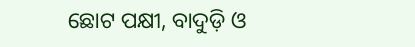ଛୋଟ ପକ୍ଷୀ, ବାଦୁଡ଼ି ଓ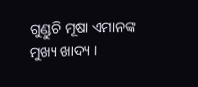ଗୁଣ୍ଡୁଚି ମୂଷା ଏମାନଙ୍କ ମୁଖ୍ୟ ଖାଦ୍ୟ ।